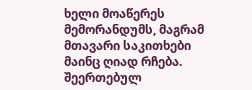ხელი მოაწერეს მემორანდუმს, მაგრამ მთავარი საკითხები მაინც ღიად რჩება. შეერთებულ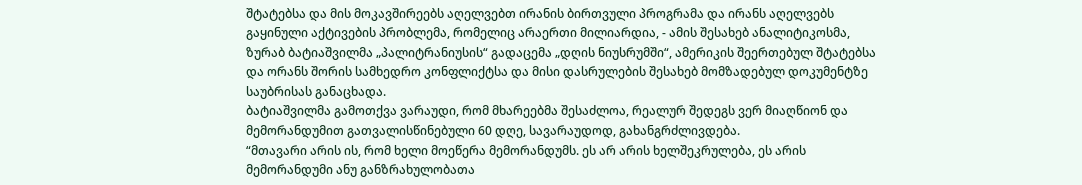შტატებსა და მის მოკავშირეებს აღელვებთ ირანის ბირთვული პროგრამა და ირანს აღელვებს გაყინული აქტივების პრობლემა, რომელიც არაერთი მილიარდია, - ამის შესახებ ანალიტიკოსმა, ზურაბ ბატიაშვილმა „პალიტრანიუსის“ გადაცემა „დღის ნიუსრუმში“, ამერიკის შეერთებულ შტატებსა და ორანს შორის სამხედრო კონფლიქტსა და მისი დასრულების შესახებ მომზადებულ დოკუმენტზე საუბრისას განაცხადა.
ბატიაშვილმა გამოთქვა ვარაუდი, რომ მხარეებმა შესაძლოა, რეალურ შედეგს ვერ მიაღწიონ და მემორანდუმით გათვალისწინებული 60 დღე, სავარაუდოდ, გახანგრძლივდება.
“მთავარი არის ის, რომ ხელი მოეწერა მემორანდუმს. ეს არ არის ხელშეკრულება, ეს არის მემორანდუმი ანუ განზრახულობათა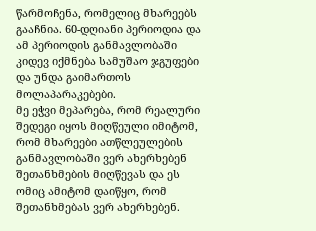წარმოჩენა, რომელიც მხარეებს გააჩნია. 60-დღიანი პერიოდია და ამ პერიოდის განმავლობაში კიდევ იქმნება სამუშაო ჯგუფები და უნდა გაიმართოს მოლაპარაკებები.
მე ეჭვი მეპარება, რომ რეალური შედეგი იყოს მიღწეული იმიტომ, რომ მხარეები ათწლეულების განმავლობაში ვერ ახერხებენ შეთანხმების მიღწევას და ეს ომიც ამიტომ დაიწყო, რომ შეთანხმებას ვერ ახერხებენ.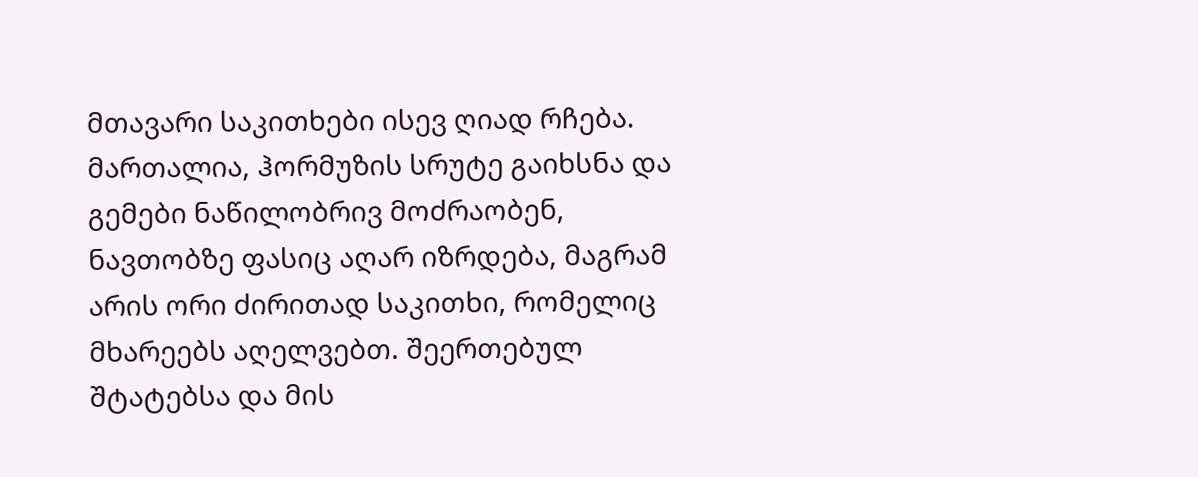მთავარი საკითხები ისევ ღიად რჩება. მართალია, ჰორმუზის სრუტე გაიხსნა და გემები ნაწილობრივ მოძრაობენ, ნავთობზე ფასიც აღარ იზრდება, მაგრამ არის ორი ძირითად საკითხი, რომელიც მხარეებს აღელვებთ. შეერთებულ შტატებსა და მის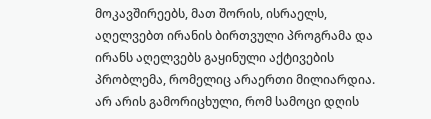მოკავშირეებს, მათ შორის, ისრაელს, აღელვებთ ირანის ბირთვული პროგრამა და ირანს აღელვებს გაყინული აქტივების პრობლემა, რომელიც არაერთი მილიარდია.
არ არის გამორიცხული, რომ სამოცი დღის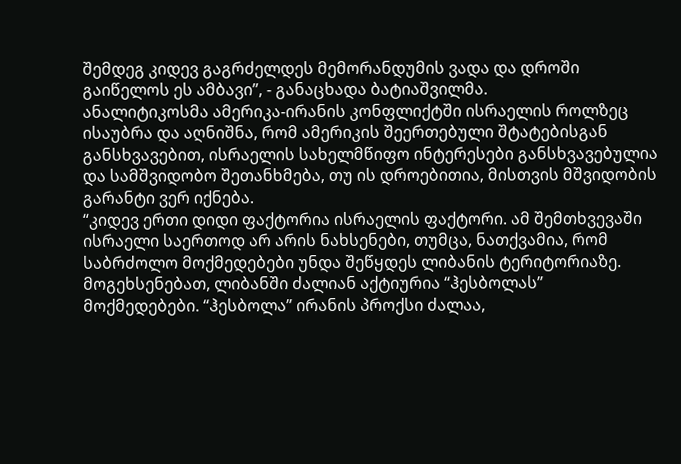შემდეგ კიდევ გაგრძელდეს მემორანდუმის ვადა და დროში გაიწელოს ეს ამბავი”, - განაცხადა ბატიაშვილმა.
ანალიტიკოსმა ამერიკა-ირანის კონფლიქტში ისრაელის როლზეც ისაუბრა და აღნიშნა, რომ ამერიკის შეერთებული შტატებისგან განსხვავებით, ისრაელის სახელმწიფო ინტერესები განსხვავებულია და სამშვიდობო შეთანხმება, თუ ის დროებითია, მისთვის მშვიდობის გარანტი ვერ იქნება.
“კიდევ ერთი დიდი ფაქტორია ისრაელის ფაქტორი. ამ შემთხვევაში ისრაელი საერთოდ არ არის ნახსენები, თუმცა, ნათქვამია, რომ საბრძოლო მოქმედებები უნდა შეწყდეს ლიბანის ტერიტორიაზე. მოგეხსენებათ, ლიბანში ძალიან აქტიურია “ჰესბოლას” მოქმედებები. “ჰესბოლა” ირანის პროქსი ძალაა,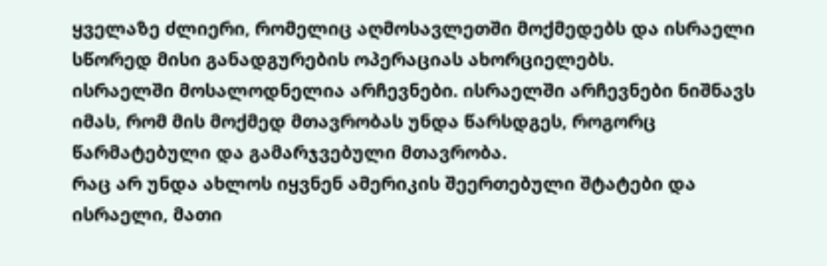ყველაზე ძლიერი, რომელიც აღმოსავლეთში მოქმედებს და ისრაელი სწორედ მისი განადგურების ოპერაციას ახორციელებს.
ისრაელში მოსალოდნელია არჩევნები. ისრაელში არჩევნები ნიშნავს იმას, რომ მის მოქმედ მთავრობას უნდა წარსდგეს, როგორც წარმატებული და გამარჯვებული მთავრობა.
რაც არ უნდა ახლოს იყვნენ ამერიკის შეერთებული შტატები და ისრაელი, მათი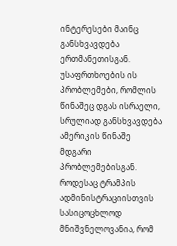ინტერესები მაინც განსხვავდება ერთმანეთისგან. უსაფრთხოების ის პრობლემები, რომლის წინაშეც დგას ისრაელი, სრულიად განსხვავდება ამერიკის წინაშე მდგარი პრობლემებისგან.
როდესაც ტრამპის ადმინისტრაციისთვის სასიცოცხლოდ მნიშვნელოვანია, რომ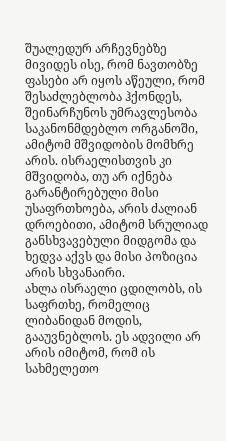შუალედურ არჩევნებზე მივიდეს ისე, რომ ნავთობზე ფასები არ იყოს აწეული, რომ შესაძლებლობა ჰქონდეს, შეინარჩუნოს უმრავლესობა საკანონმდებლო ორგანოში, ამიტომ მშვიდობის მომხრე არის. ისრაელისთვის კი მშვიდობა, თუ არ იქნება გარანტირებული მისი უსაფრთხოება, არის ძალიან დროებითი, ამიტომ სრულიად განსხვავებული მიდგომა და ხედვა აქვს და მისი პოზიცია არის სხვანაირი.
ახლა ისრაელი ცდილობს, ის საფრთხე, რომელიც ლიბანიდან მოდის, გააუვნებლოს. ეს ადვილი არ არის იმიტომ, რომ ის სახმელეთო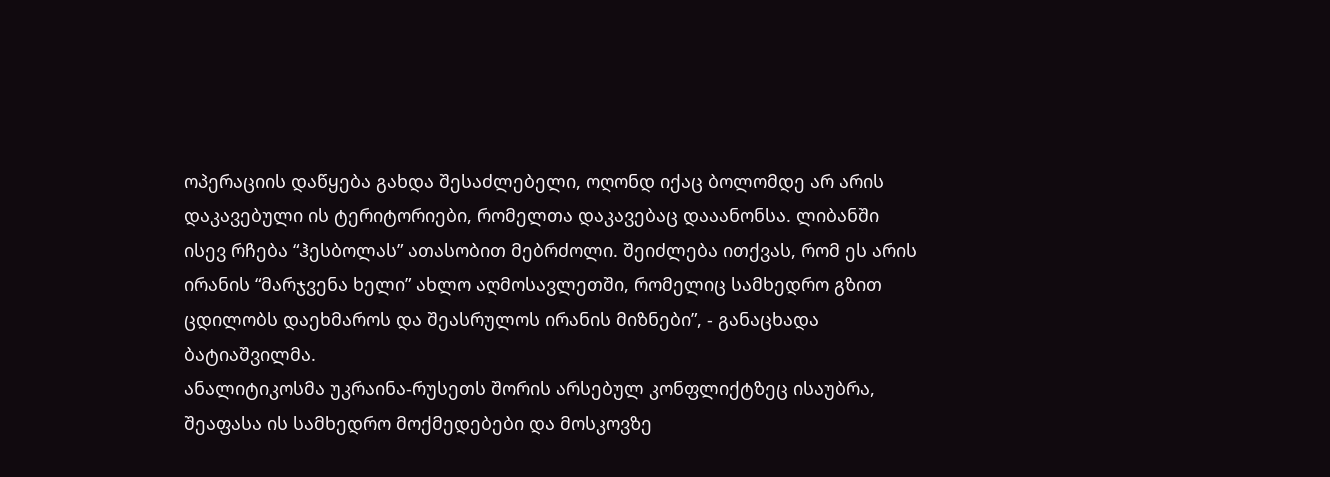ოპერაციის დაწყება გახდა შესაძლებელი, ოღონდ იქაც ბოლომდე არ არის დაკავებული ის ტერიტორიები, რომელთა დაკავებაც დააანონსა. ლიბანში ისევ რჩება “ჰესბოლას” ათასობით მებრძოლი. შეიძლება ითქვას, რომ ეს არის ირანის “მარჯვენა ხელი” ახლო აღმოსავლეთში, რომელიც სამხედრო გზით ცდილობს დაეხმაროს და შეასრულოს ირანის მიზნები”, - განაცხადა ბატიაშვილმა.
ანალიტიკოსმა უკრაინა-რუსეთს შორის არსებულ კონფლიქტზეც ისაუბრა, შეაფასა ის სამხედრო მოქმედებები და მოსკოვზე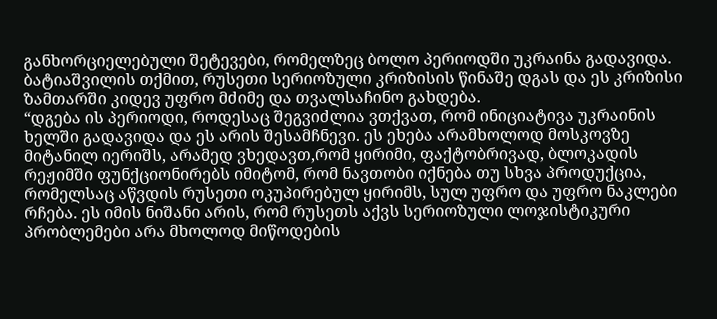განხორციელებული შეტევები, რომელზეც ბოლო პერიოდში უკრაინა გადავიდა. ბატიაშვილის თქმით, რუსეთი სერიოზული კრიზისის წინაშე დგას და ეს კრიზისი ზამთარში კიდევ უფრო მძიმე და თვალსაჩინო გახდება.
“დგება ის პერიოდი, როდესაც შეგვიძლია ვთქვათ, რომ ინიციატივა უკრაინის ხელში გადავიდა და ეს არის შესამჩნევი. ეს ეხება არამხოლოდ მოსკოვზე მიტანილ იერიშს, არამედ ვხედავთ,რომ ყირიმი, ფაქტობრივად, ბლოკადის რეჟიმში ფუნქციონირებს იმიტომ, რომ ნავთობი იქნება თუ სხვა პროდუქცია, რომელსაც აწვდის რუსეთი ოკუპირებულ ყირიმს, სულ უფრო და უფრო ნაკლები რჩება. ეს იმის ნიშანი არის, რომ რუსეთს აქვს სერიოზული ლოჯისტიკური პრობლემები არა მხოლოდ მიწოდების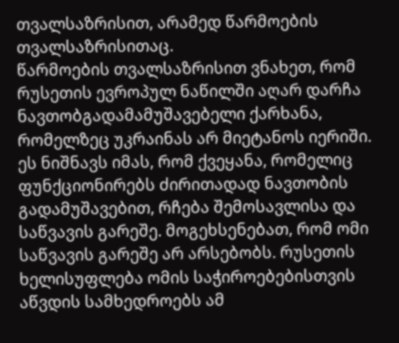თვალსაზრისით, არამედ წარმოების თვალსაზრისითაც.
წარმოების თვალსაზრისით ვნახეთ, რომ რუსეთის ევროპულ ნაწილში აღარ დარჩა ნავთობგადამამუშავებელი ქარხანა, რომელზეც უკრაინას არ მიეტანოს იერიში. ეს ნიშნავს იმას, რომ ქვეყანა, რომელიც ფუნქციონირებს ძირითადად ნავთობის გადამუშავებით, რჩება შემოსავლისა და საწვავის გარეშე. მოგეხსენებათ, რომ ომი საწვავის გარეშე არ არსებობს. რუსეთის ხელისუფლება ომის საჭიროებებისთვის აწვდის სამხედროებს ამ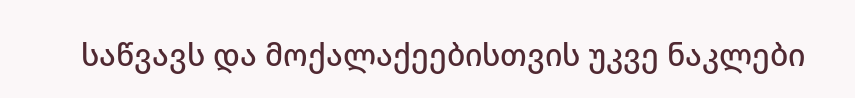საწვავს და მოქალაქეებისთვის უკვე ნაკლები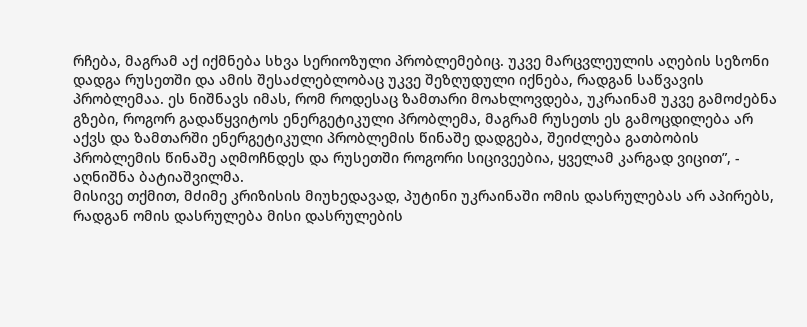რჩება, მაგრამ აქ იქმნება სხვა სერიოზული პრობლემებიც. უკვე მარცვლეულის აღების სეზონი დადგა რუსეთში და ამის შესაძლებლობაც უკვე შეზღუდული იქნება, რადგან საწვავის პრობლემაა. ეს ნიშნავს იმას, რომ როდესაც ზამთარი მოახლოვდება, უკრაინამ უკვე გამოძებნა გზები, როგორ გადაწყვიტოს ენერგეტიკული პრობლემა, მაგრამ რუსეთს ეს გამოცდილება არ აქვს და ზამთარში ენერგეტიკული პრობლემის წინაშე დადგება, შეიძლება გათბობის პრობლემის წინაშე აღმოჩნდეს და რუსეთში როგორი სიცივეებია, ყველამ კარგად ვიცით”, - აღნიშნა ბატიაშვილმა.
მისივე თქმით, მძიმე კრიზისის მიუხედავად, პუტინი უკრაინაში ომის დასრულებას არ აპირებს, რადგან ომის დასრულება მისი დასრულების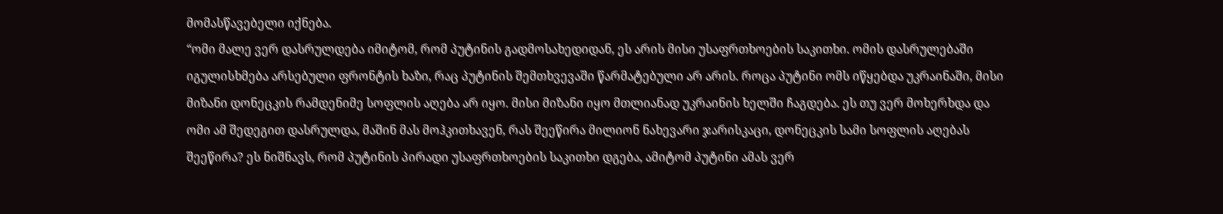მომასწავებელი იქნება.
“ომი მალე ვერ დასრულდება იმიტომ, რომ პუტინის გადმოსახედიდან, ეს არის მისი უსაფრთხოების საკითხი. ომის დასრულებაში იგულისხმება არსებული ფრონტის ხაზი, რაც პუტინის შემთხვევაში წარმატებული არ არის. როცა პუტინი ომს იწყებდა უკრაინაში, მისი მიზანი დონეცკის რამდენიმე სოფლის აღება არ იყო. მისი მიზანი იყო მთლიანად უკრაინის ხელში ჩაგდება. ეს თუ ვერ მოხერხდა და ომი ამ შედეგით დასრულდა, მაშინ მას მოჰკითხავენ, რას შეეწირა მილიონ ნახევარი ჯარისკაცი, დონეცკის სამი სოფლის აღებას შეეწირა? ეს ნიშნავს, რომ პუტინის პირადი უსაფრთხოების საკითხი დგება, ამიტომ პუტინი ამას ვერ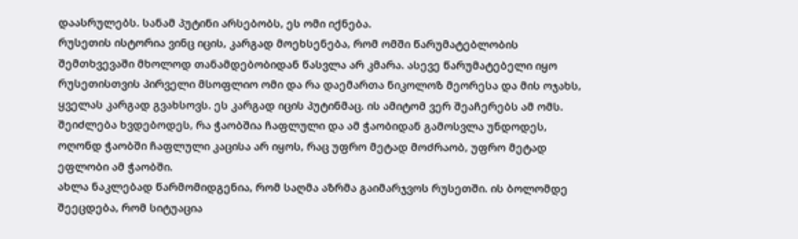დაასრულებს. სანამ პუტინი არსებობს, ეს ომი იქნება.
რუსეთის ისტორია ვინც იცის, კარგად მოეხსენება, რომ ომში წარუმატებლობის შემთხვევაში მხოლოდ თანამდებობიდან წასვლა არ კმარა. ასევე წარუმატებელი იყო რუსეთისთვის პირველი მსოფლიო ომი და რა დაემართა ნიკოლოზ მეორესა და მის ოჯახს, ყველას კარგად გვახსოვს. ეს კარგად იცის პუტინმაც. ის ამიტომ ვერ შეაჩერებს ამ ომს. შეიძლება ხვდებოდეს, რა ჭაობშია ჩაფლული და ამ ჭაობიდან გამოსვლა უნდოდეს, ოღონდ ჭაობში ჩაფლული კაცისა არ იყოს, რაც უფრო მეტად მოძრაობ, უფრო მეტად ეფლობი ამ ჭაობში.
ახლა ნაკლებად წარმომიდგენია, რომ საღმა აზრმა გაიმარჯვოს რუსეთში. ის ბოლომდე შეეცდება, რომ სიტუაცია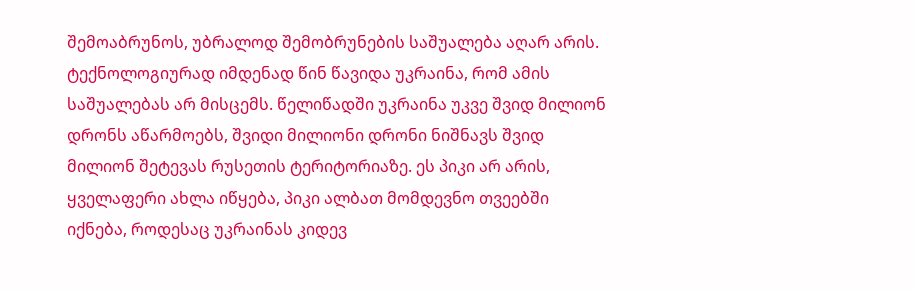შემოაბრუნოს, უბრალოდ შემობრუნების საშუალება აღარ არის. ტექნოლოგიურად იმდენად წინ წავიდა უკრაინა, რომ ამის საშუალებას არ მისცემს. წელიწადში უკრაინა უკვე შვიდ მილიონ დრონს აწარმოებს, შვიდი მილიონი დრონი ნიშნავს შვიდ მილიონ შეტევას რუსეთის ტერიტორიაზე. ეს პიკი არ არის, ყველაფერი ახლა იწყება, პიკი ალბათ მომდევნო თვეებში იქნება, როდესაც უკრაინას კიდევ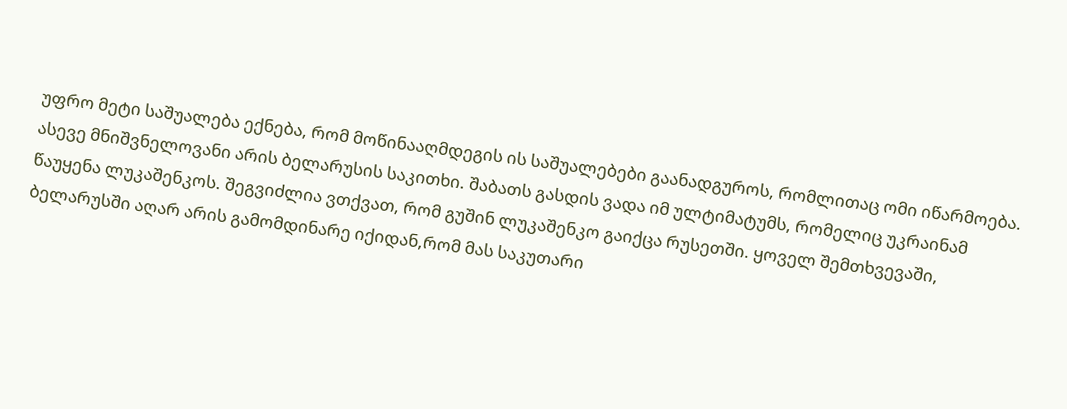უფრო მეტი საშუალება ექნება, რომ მოწინააღმდეგის ის საშუალებები გაანადგუროს, რომლითაც ომი იწარმოება.
ასევე მნიშვნელოვანი არის ბელარუსის საკითხი. შაბათს გასდის ვადა იმ ულტიმატუმს, რომელიც უკრაინამ წაუყენა ლუკაშენკოს. შეგვიძლია ვთქვათ, რომ გუშინ ლუკაშენკო გაიქცა რუსეთში. ყოველ შემთხვევაში, ბელარუსში აღარ არის გამომდინარე იქიდან,რომ მას საკუთარი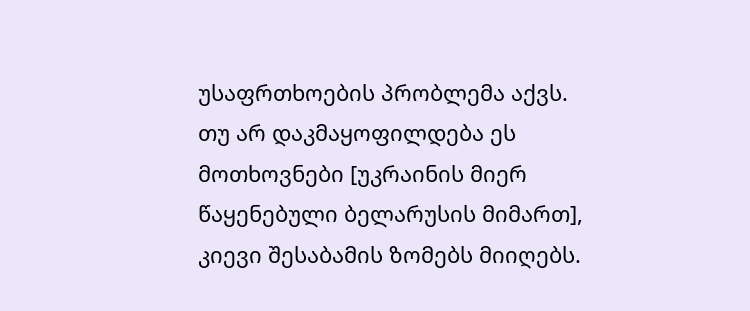უსაფრთხოების პრობლემა აქვს. თუ არ დაკმაყოფილდება ეს მოთხოვნები [უკრაინის მიერ წაყენებული ბელარუსის მიმართ], კიევი შესაბამის ზომებს მიიღებს.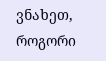ვნახეთ, როგორი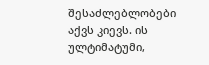შესაძლებლობები აქვს კიევს. ის ულტიმატუმი,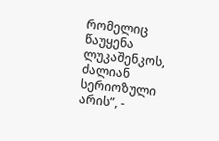რომელიც წაუყენა ლუკაშენკოს, ძალიან სერიოზული არის”, -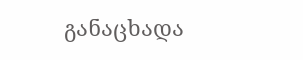განაცხადა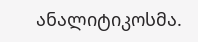ანალიტიკოსმა.